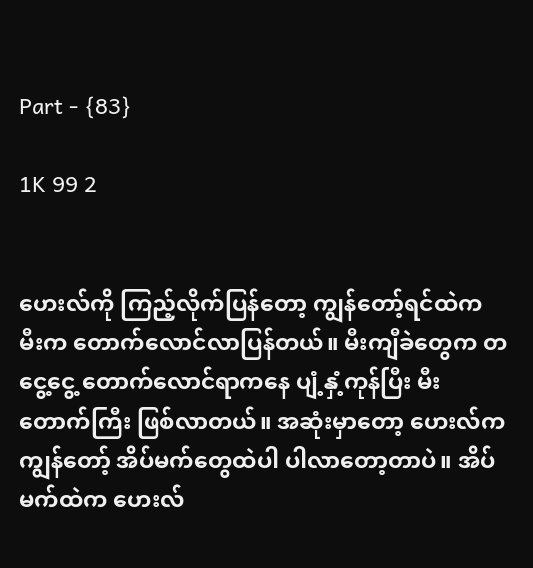Part - {83}

1K 99 2


ဟေးလ်ကို ကြည့်လိုက်ပြန်တော့ ကျွန်တော့်ရင်ထဲက မီးက တောက်လောင်လာပြန်တယ်။ မီးကျီခဲတွေက တငွေ့ငွေ့ တောက်လောင်ရာကနေ ပျံ့နှံ့ကုန်ပြီး မီးတောက်ကြီး ဖြစ်လာတယ်။ အဆုံးမှာတော့ ဟေးလ်က ကျွန်တော့် အိပ်မက်တွေထဲပါ ပါလာတော့တာပဲ။ အိပ်မက်ထဲက ဟေးလ်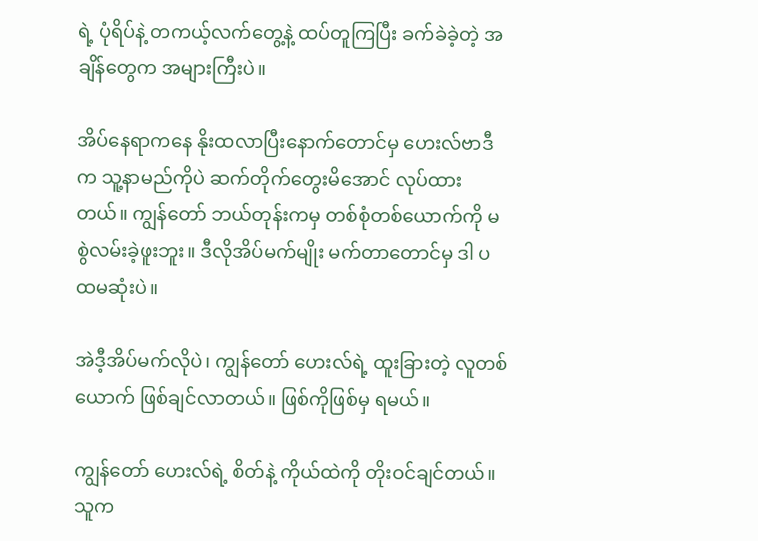ရဲ့ ပုံရိပ်နဲ့ တကယ့်လက်တွေ့နဲ့ ထပ်တူကြပြီး ခက်ခဲခဲ့တဲ့ အချိန်တွေက အများကြီးပဲ။

အိပ်နေရာကနေ နိုးထလာပြီးနောက်တောင်မှ ဟေးလ်ဗာဒီက သူ့နာမည်ကိုပဲ ဆက်တိုက်တွေးမိအောင် လုပ်ထားတယ်။ ကျွန်တော် ဘယ်တုန်းကမှ တစ်စုံတစ်ယောက်ကို မစွဲလမ်းခဲ့ဖူးဘူး။ ဒီလိုအိပ်မက်မျိုး မက်တာတောင်မှ ဒါ ပထမဆုံးပဲ။

အဲဒီ့အိပ်မက်လိုပဲ၊ ကျွန်တော် ဟေးလ်ရဲ့ ထူးခြားတဲ့ လူတစ်ယောက် ဖြစ်ချင်လာတယ်။ ဖြစ်ကိုဖြစ်မှ ရမယ်။

ကျွန်တော် ဟေးလ်ရဲ့ စိတ်နဲ့ ကိုယ်ထဲကို တိုးဝင်ချင်တယ်။ သူက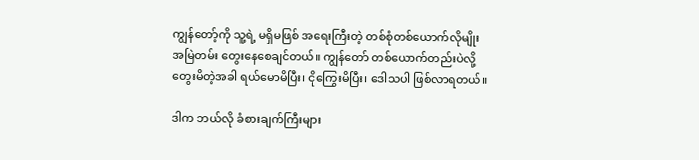ကျွန်တော့်ကို သူ့ရဲ့ မရှိမဖြစ် အရေးကြီးတဲ့ တစ်စုံတစ်ယောက်လိုမျိုး အမြဲတမ်း တွေးနေစေချင်တယ်။ ကျွန်တော် တစ်ယောက်တည်းပဲလို့ တွေးမိတဲ့အခါ ရယ်မောမိပြီး၊ ငိုကြွေးမိပြီး၊ ဒေါသပါ ဖြစ်လာရတယ်။

ဒါက ဘယ်လို ခံစားချက်ကြီးများ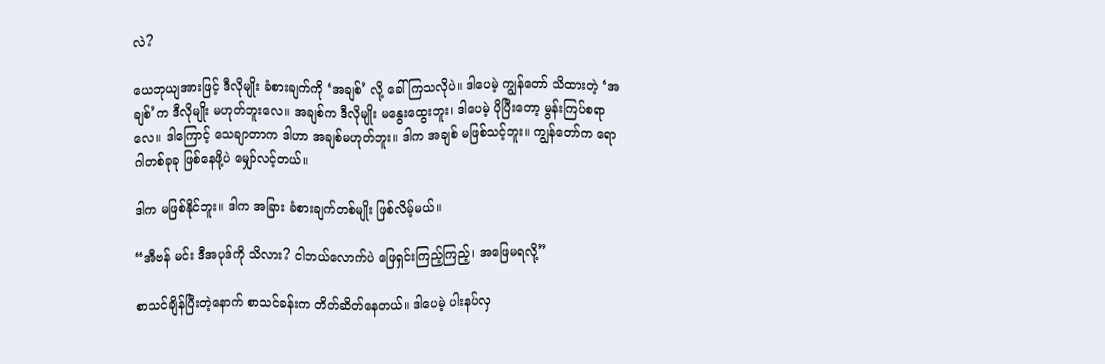လဲ?

ယေဘုယျအားဖြင့် ဒီလိုမျိုး ခံစားချက်ကို ‘အချစ်’ လို့ ခေါ်ကြသလိုပဲ။ ဒါပေမဲ့ ကျွန်တော် သိထားတဲ့ ‘အချစ်’က ဒီလိုမျိုး မဟုတ်ဘူးလေ။ အချစ်က ဒီလိုမျိုး မနွေးထွေးဘူး၊ ဒါပေမဲ့ ပိုပြီးတော့ မွန်းကြပ်စရာလေ။ ဒါကြောင့် သေချာတာက ဒါဟာ အချစ်မဟုတ်ဘူး။ ဒါက အချစ် မဖြစ်သင့်ဘူး။ ကျွန်တော်က ရောဂါတစ်ခုခု ဖြစ်နေဖို့ပဲ မျှော်လင့်တယ်။

ဒါက မဖြစ်နိုင်ဘူး။ ဒါက အခြား ခံစားချက်တစ်မျိုး ဖြစ်လိမ့်မယ်။

“အီဗန် မင်း ဒီအပုဒ်ကို သိလား? ငါဘယ်လောက်ပဲ ဖြေရှင်းကြည့်ကြည့်၊ အဖြေမရလို့”

စာသင်ချိန်ပြီးတဲ့နောက် စာသင်ခန်းက တိတ်ဆိတ်နေတယ်။ ဒါပေမဲ့ ပါးနပ်လှ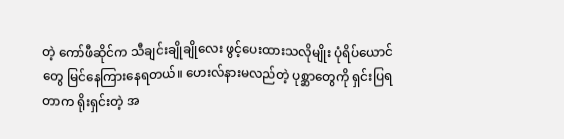တဲ့ ကော်ဖီဆိုင်က သီချင်းချိုချိုလေး ဖွင့်ပေးထားသလိုမျိုး ပုံရိပ်ယောင်တွေ မြင်နေကြားနေရတယ်။ ဟေးလ်နားမလည်တဲ့ ပုစ္ဆာတွေကို ရှင်းပြရတာက ရိုးရှင်းတဲ့ အ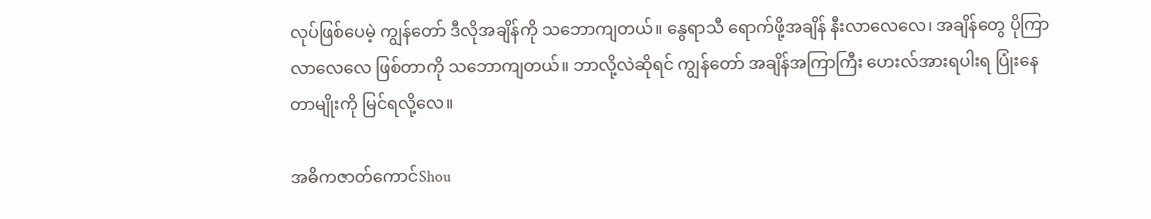လုပ်ဖြစ်ပေမဲ့ ကျွန်တော် ဒီလိုအချိန်ကို သဘောကျတယ်။ နွေရာသီ ရောက်ဖို့အချိန် နီးလာလေလေ၊ အချိန်တွေ ပိုကြာလာလေလေ ဖြစ်တာကို သဘောကျတယ်။ ဘာလို့လဲဆိုရင် ကျွန်တော် အချိန်အကြာကြီး ဟေးလ်အားရပါးရ ပြုံးနေတာမျိုးကို မြင်ရလို့လေ။

အဓိကဇာတ်ကောင်Shou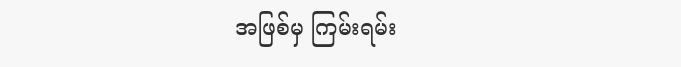အဖြစ်မှ ကြမ်းရမ်း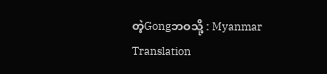တဲ့Gongဘဝသို့ : Myanmar Translation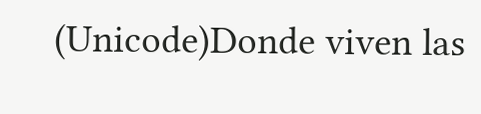(Unicode)Donde viven las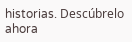historias. Descúbrelo ahora